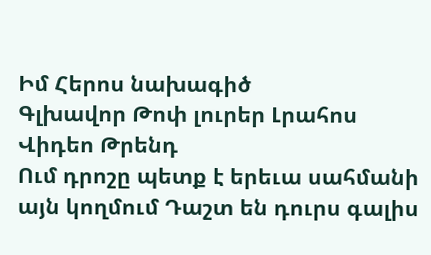Իմ Հերոս նախագիծ
Գլխավոր Թոփ լուրեր Լրահոս Վիդեո Թրենդ
Ում դրոշը պետք է երեւա սահմանի այն կողմում Դաշտ են դուրս գալիս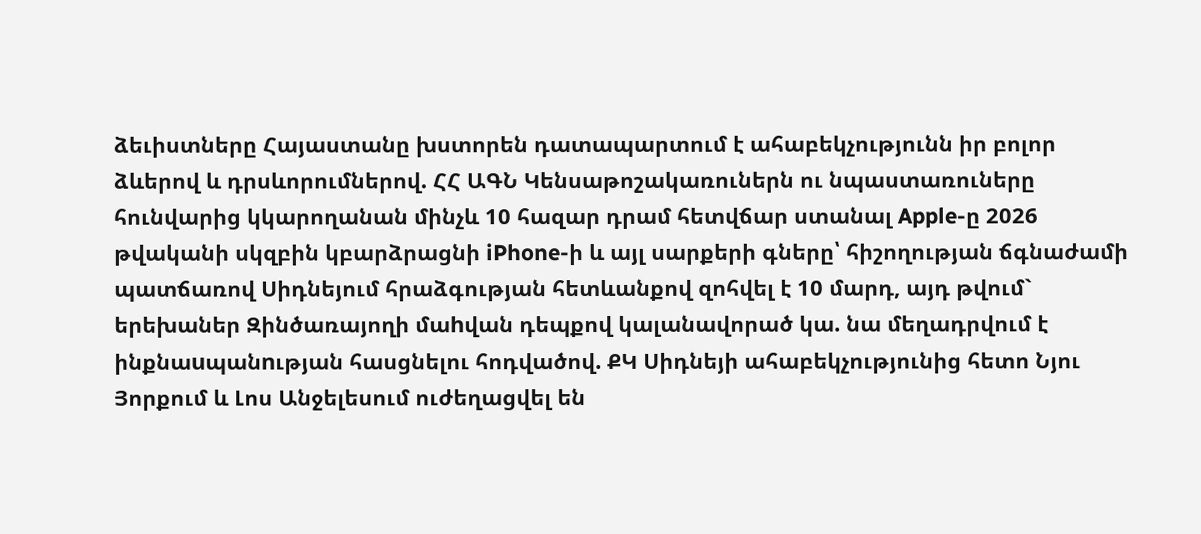ձեւիստները Հայաստանը խստորեն դատապարտում է ահաբեկչությունն իր բոլոր ձևերով և դրսևորումներով. ՀՀ ԱԳՆ Կենսաթոշակառուներն ու նպաստառուները հունվարից կկարողանան մինչև 10 հազար դրամ հետվճար ստանալ Apple-ը 2026 թվականի սկզբին կբարձրացնի iPhone-ի և այլ սարքերի գները՝ հիշողության ճգնաժամի պատճառով Սիդնեյում հրաձգության հետևանքով զոհվել է 10 մարդ, այդ թվում` երեխաներ Զինծառայողի մաhվան դեպքով կալանավորած կա. նա մեղադրվում է ինքնաuպանnւթյան հասցնելու հոդվածով. ՔԿ Սիդնեյի ահաբեկչությունից հետո Նյու Յորքում և Լոս Անջելեսում ուժեղացվել են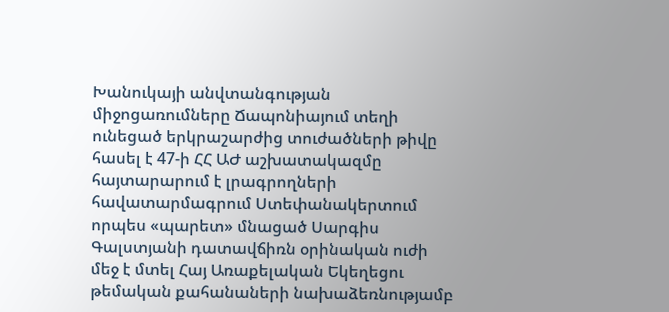Խանուկայի անվտանգության միջոցառումները Ճապոնիայում տեղի ունեցած երկրաշարժից տուժածների թիվը հասել է 47-ի ՀՀ ԱԺ աշխատակազմը հայտարարում է լրագրողների հավատարմագրում Ստեփանակերտում որպես «պարետ» մնացած Սարգիս Գալստյանի դատավճիռն օրինական ուժի մեջ է մտել Հայ Առաքելական Եկեղեցու թեմական քահանաների նախաձեռնությամբ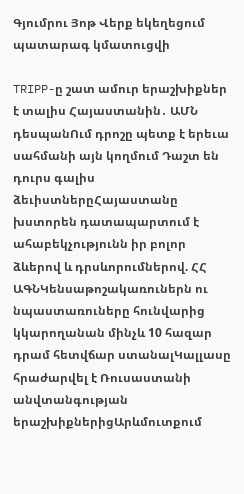Գյումրու Յոթ Վերք եկեղեցում պատարագ կմատուցվի

TRIPP-ը շատ ամուր երաշխիքներ է տալիս Հայաստանին․ ԱՄՆ դեսպանՈւմ դրոշը պետք է երեւա սահմանի այն կողմում Դաշտ են դուրս գալիս ձեւիստներըՀայաստանը խստորեն դատապարտում է ահաբեկչությունն իր բոլոր ձևերով և դրսևորումներով. ՀՀ ԱԳՆԿենսաթոշակառուներն ու նպաստառուները հունվարից կկարողանան մինչև 10 հազար դրամ հետվճար ստանալԿալլասը հրաժարվել է Ռուսաստանի անվտանգության երաշխիքներիցԱրևմուտքում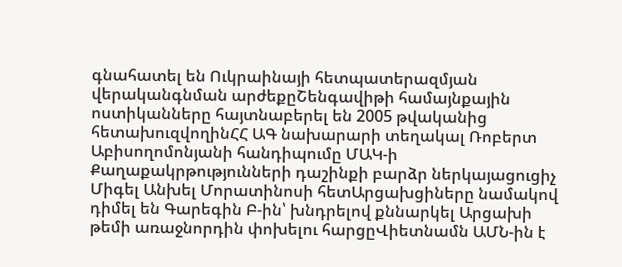գնահատել են Ուկրաինայի հետպատերազմյան վերականգնման արժեքըՇենգավիթի համայնքային ոստիկանները հայտնաբերել են 2005 թվականից հետախուզվողինՀՀ ԱԳ նախարարի տեղակալ Ռոբերտ Աբիսողոմոնյանի հանդիպումը ՄԱԿ-ի Քաղաքակրթությունների դաշինքի բարձր ներկայացուցիչ Միգել Անխել Մորատինոսի հետԱրցախցիները նամակով դիմել են Գարեգին Բ-ին՝ խնդրելով քննարկել Արցախի թեմի առաջնորդին փոխելու հարցըՎիետնամն ԱՄՆ-ին է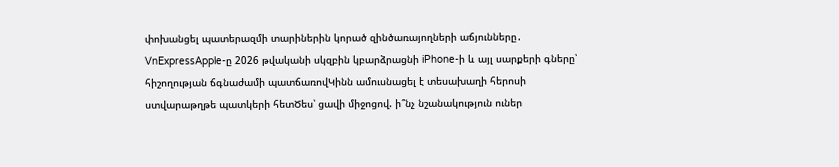փոխանցել պատերազմի տարիներին կորած զինծառայողների աճյունները․ VnExpressApple-ը 2026 թվականի սկզբին կբարձրացնի iPhone-ի և այլ սարքերի գները՝ հիշողության ճգնաժամի պատճառովԿինն ամուսնացել է տեսախաղի հերոսի ստվարաթղթե պատկերի հետԾես՝ ցավի միջոցով. ի՞նչ նշանակություն ուներ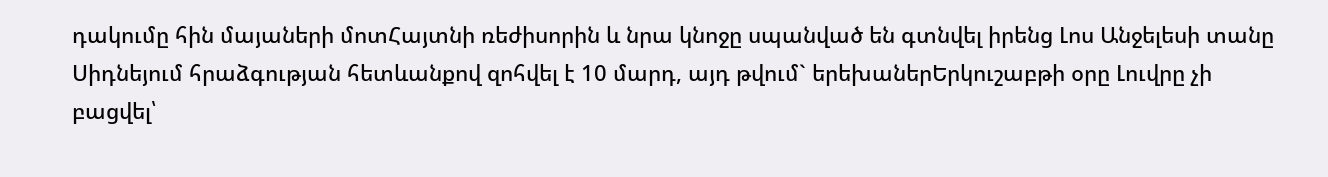դակումը հին մայաների մոտՀայտնի ռեժիսորին և նրա կնոջը սպանված են գտնվել իրենց Լոս Անջելեսի տանը Սիդնեյում հրաձգության հետևանքով զոհվել է 10 մարդ, այդ թվում` երեխաներԵրկուշաբթի օրը Լուվրը չի բացվել՝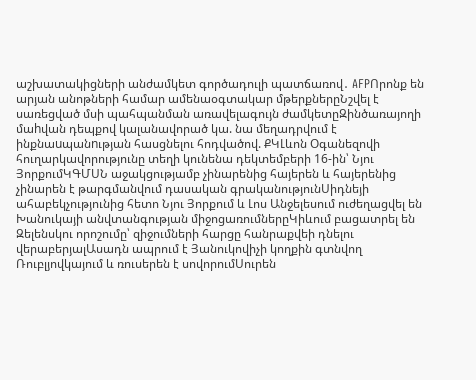աշխատակիցների անժամկետ գործադուլի պատճառով․ AFPՈրոնք են արյան անոթների համար ամենաօգտակար մթերքներըՆշվել է սառեցված մսի պահպանման առավելագույն ժամկետըԶինծառայողի մաhվան դեպքով կալանավորած կա. նա մեղադրվում է ինքնաuպանnւթյան հասցնելու հոդվածով. ՔԿԼևոն Օգանեզովի հուղարկավորությունը տեղի կունենա դեկտեմբերի 16-ին՝ Նյու ՅորքումԿԳՄՍՆ աջակցությամբ չինարենից հայերեն և հայերենից չինարեն է թարգմանվում դասական գրականությունՍիդնեյի ահաբեկչությունից հետո Նյու Յորքում և Լոս Անջելեսում ուժեղացվել են Խանուկայի անվտանգության միջոցառումներըԿիևում բացատրել են Զելենսկու որոշումը՝ զիջումների հարցը հանրաքվեի դնելու վերաբերյալԱսադն ապրում է Յանուկովիչի կողքին գտնվող Ռուբլյովկայում և ռուսերեն է սովորումՍուրեն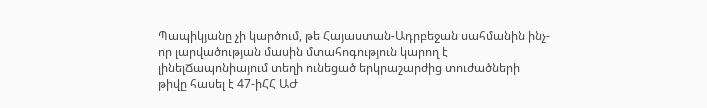Պապիկյանը չի կարծում, թե Հայաստան-Ադրբեջան սահմանին ինչ-որ լարվածության մասին մտահոգություն կարող է լինելՃապոնիայում տեղի ունեցած երկրաշարժից տուժածների թիվը հասել է 47-իՀՀ ԱԺ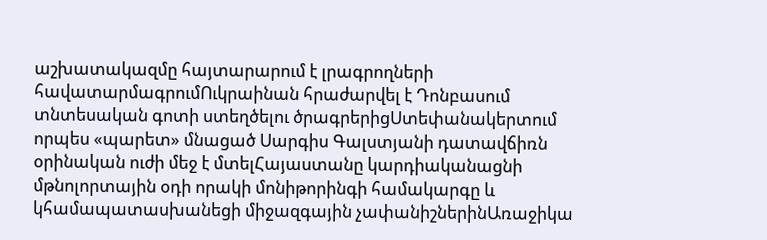աշխատակազմը հայտարարում է լրագրողների հավատարմագրումՈւկրաինան հրաժարվել է Դոնբասում տնտեսական գոտի ստեղծելու ծրագրերիցՍտեփանակերտում որպես «պարետ» մնացած Սարգիս Գալստյանի դատավճիռն օրինական ուժի մեջ է մտելՀայաստանը կարդիականացնի մթնոլորտային օդի որակի մոնիթորինգի համակարգը և կհամապատասխանեցի միջազգային չափանիշներինԱռաջիկա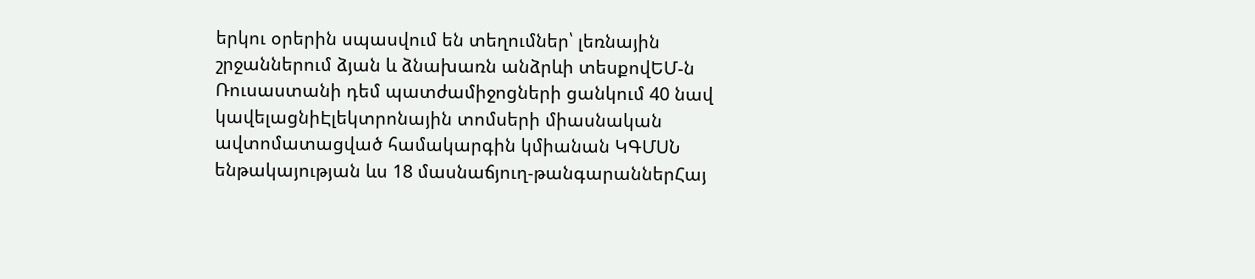երկու օրերին սպասվում են տեղումներ՝ լեռնային շրջաններում ձյան և ձնախառն անձրևի տեսքովԵՄ-ն Ռուսաստանի դեմ պատժամիջոցների ցանկում 40 նավ կավելացնիԷլեկտրոնային տոմսերի միասնական ավտոմատացված համակարգին կմիանան ԿԳՄՍՆ ենթակայության ևս 18 մասնաճյուղ-թանգարաններՀայ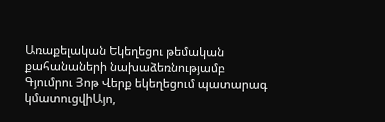Առաքելական Եկեղեցու թեմական քահանաների նախաձեռնությամբ Գյումրու Յոթ Վերք եկեղեցում պատարագ կմատուցվիԱյո,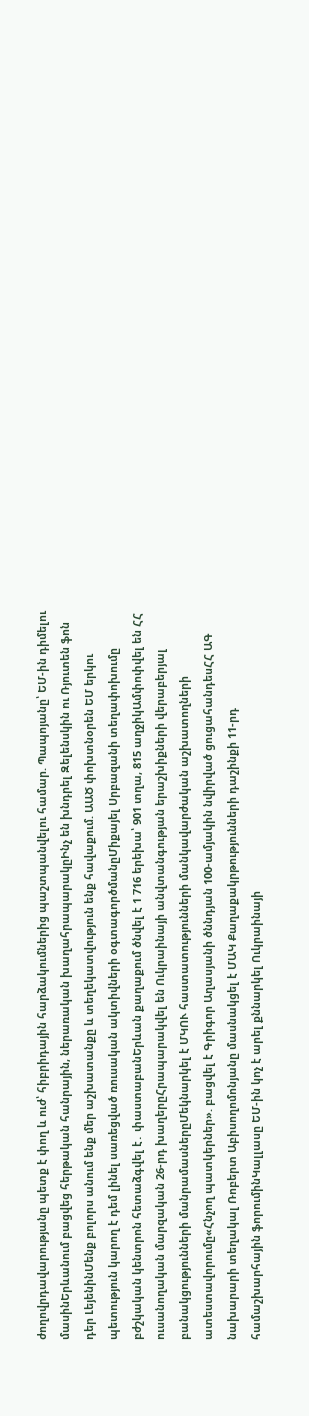ժողովրդավարությանը պետք է փող և ուժ՝ հիբրիդային հարձակումներից պաշտպանվելու համար. Պապոյանը՝ ԵՄ-ին դիմելու մասինԵրևանում բացվեց հերթական հանրային, ներառական խաղահրապարակըԻնչ են խնդրել Զելենսկին ու Ռյուտեն ֆոն դեր ԼեյենինՄենք բոլորս անում ենք մեր աշխատանքը և տեղեկատվություն ենք հավաքում. ԱԱԾ փոխտնօրեն ԵՄ երկու պետություն կարող է դեմ լինել սառեցված ռուսական ակտիվների օգտագործմանըՄիքայել Սրբազանի տեղափոխումը բժշկական կենտրոն հետաձգվել է․ փաստաբանԵրևան քաղաքում ծնվել է 1 716 երեխա՝ 901 տղա, 815 աղջիկԱմփոփվել են ՀՀ ուսանողական մարզական 26-րդ խաղերըՀրապարակվել են Ուկրաինայի անվտանգության երաշխիքների վերաբերյալ բանակցությունների մանրամասներըՄեկնարկել է ՄԿՈՒ հաստատությունների մանկավարժական աշխատողների ատեստավորումը«Հնչող պատկերներ». բացվել է Գրիգոր Աղասյանի ծննդյան 100-ամյակին նվիրված ցուցահանդեսՀՀ ԱԳ նախարարի տեղակալ Ռոբերտ Աբիսողոմոնյանը մասնակցել է ՄԱԿ Քաղաքակրթությունների դաշինքի 11-րդ համաշխարհային ֆորումինԿալլասը ԵՄ-ին կոչ է արել քննարկել Ուկրաինայի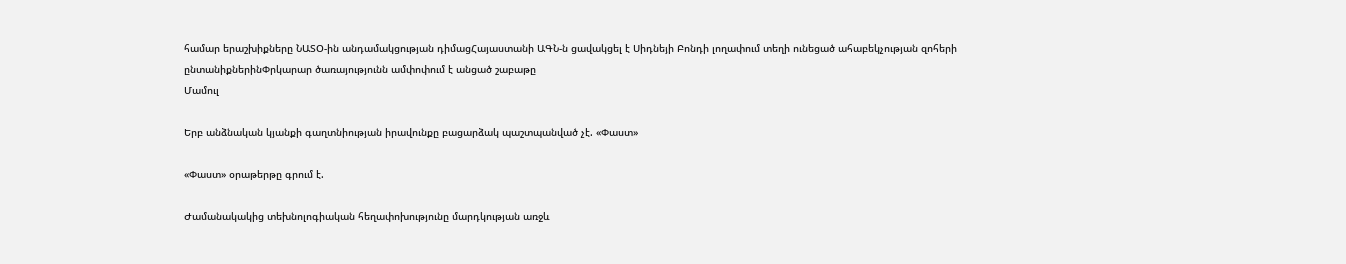համար երաշխիքները ՆԱՏՕ-ին անդամակցության դիմացՀայաստանի ԱԳՆ-ն ցավակցել է Սիդնեյի Բոնդի լողափում տեղի ունեցած ահաբեկչության զոհերի ընտանիքներինՓրկարար ծառայությունն ամփոփում է անցած շաբաթը
Մամուլ

Երբ անձնական կյանքի գաղտնիության իրավունքը բացարձակ պաշտպանված չէ. «Փաստ»

«Փաստ» օրաթերթը գրում է.

Ժամանակակից տեխնոլոգիական հեղափոխությունը մարդկության առջև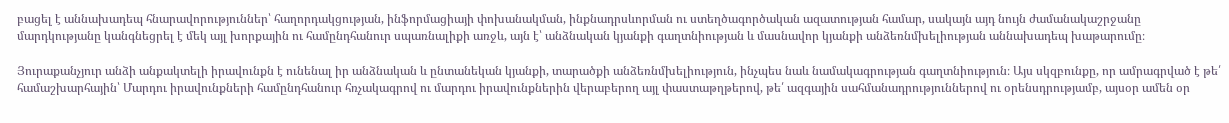բացել է աննախադեպ հնարավորություններ՝ հաղորդակցության, ինֆորմացիայի փոխանակման, ինքնադրսևորման ու ստեղծագործական ազատության համար, սակայն այդ նույն ժամանակաշրջանը մարդկությանը կանգնեցրել է մեկ այլ խորքային ու համընդհանուր սպառնալիքի առջև, այն է՝ անձնական կյանքի գաղտնիության և մասնավոր կյանքի անձեռնմխելիության աննախադեպ խաթարումը։

Յուրաքանչյուր անձի անքակտելի իրավունքն է ունենալ իր անձնական և ընտանեկան կյանքի, տարածքի անձեռնմխելիություն, ինչպես նաև նամակագրության գաղտնիություն։ Այս սկզբունքը, որ ամրագրված է թե՛ համաշխարհային՝ Մարդու իրավունքների համընդհանուր հռչակագրով ու մարդու իրավունքներին վերաբերող այլ փաստաթղթերով, թե՛ ազգային սահմանադրություններով ու օրենսդրությամբ, այսօր ամեն օր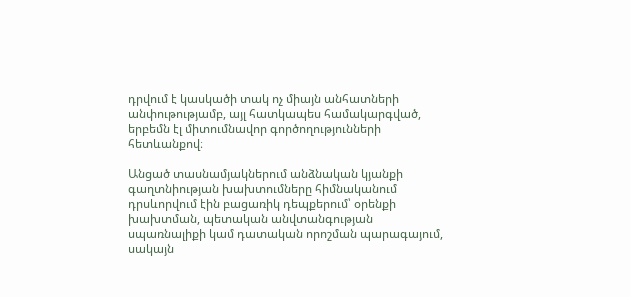դրվում է կասկածի տակ ոչ միայն անհատների անփութությամբ, այլ հատկապես համակարգված, երբեմն էլ միտումնավոր գործողությունների հետևանքով։

Անցած տասնամյակներում անձնական կյանքի գաղտնիության խախտումները հիմնականում դրսևորվում էին բացառիկ դեպքերում՝ օրենքի խախտման, պետական անվտանգության սպառնալիքի կամ դատական որոշման պարագայում, սակայն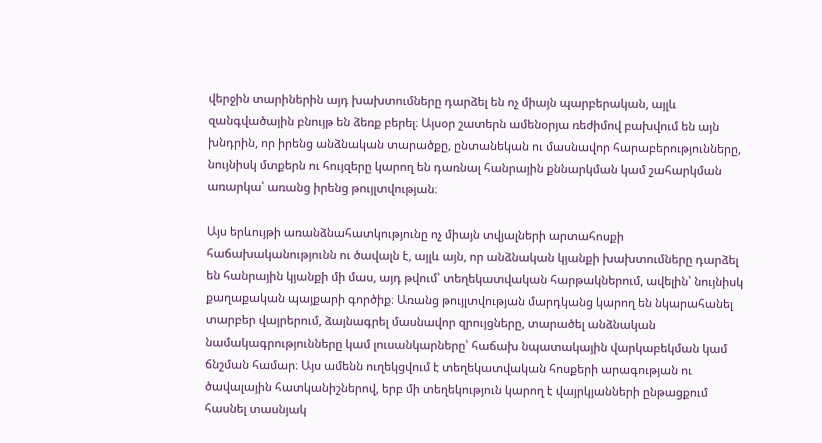վերջին տարիներին այդ խախտումները դարձել են ոչ միայն պարբերական, այլև զանգվածային բնույթ են ձեռք բերել։ Այսօր շատերն ամենօրյա ռեժիմով բախվում են այն խնդրին, որ իրենց անձնական տարածքը, ընտանեկան ու մասնավոր հարաբերությունները, նույնիսկ մտքերն ու հույզերը կարող են դառնալ հանրային քննարկման կամ շահարկման առարկա՝ առանց իրենց թույլտվության։

Այս երևույթի առանձնահատկությունը ոչ միայն տվյալների արտահոսքի հաճախականությունն ու ծավալն է, այլև այն, որ անձնական կյանքի խախտումները դարձել են հանրային կյանքի մի մաս, այդ թվում՝ տեղեկատվական հարթակներում, ավելին՝ նույնիսկ քաղաքական պայքարի գործիք։ Առանց թույլտվության մարդկանց կարող են նկարահանել տարբեր վայրերում, ձայնագրել մասնավոր զրույցները, տարածել անձնական նամակագրությունները կամ լուսանկարները՝ հաճախ նպատակային վարկաբեկման կամ ճնշման համար։ Այս ամենն ուղեկցվում է տեղեկատվական հոսքերի արագության ու ծավալային հատկանիշներով, երբ մի տեղեկություն կարող է վայրկյանների ընթացքում հասնել տասնյակ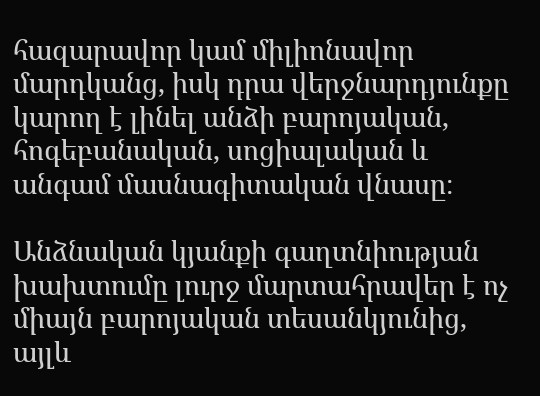հազարավոր կամ միլիոնավոր մարդկանց, իսկ դրա վերջնարդյունքը կարող է լինել անձի բարոյական, հոգեբանական, սոցիալական և անգամ մասնագիտական վնասը։

Անձնական կյանքի գաղտնիության խախտումը լուրջ մարտահրավեր է ոչ միայն բարոյական տեսանկյունից, այլև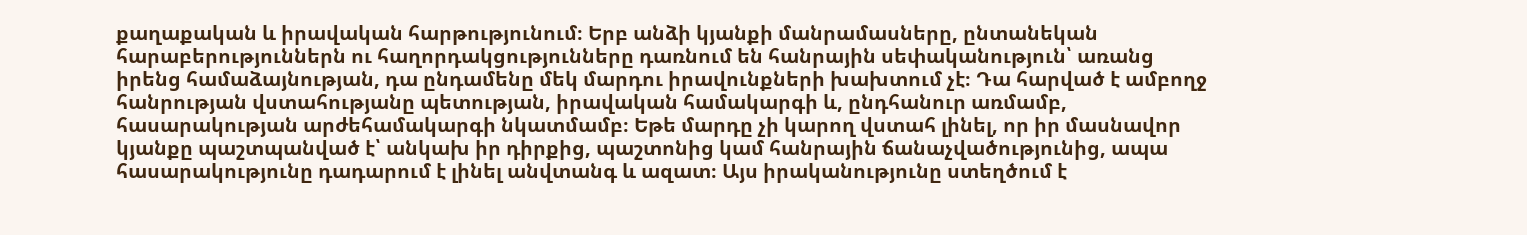քաղաքական և իրավական հարթությունում։ Երբ անձի կյանքի մանրամասները, ընտանեկան հարաբերություններն ու հաղորդակցությունները դառնում են հանրային սեփականություն՝ առանց իրենց համաձայնության, դա ընդամենը մեկ մարդու իրավունքների խախտում չէ։ Դա հարված է ամբողջ հանրության վստահությանը պետության, իրավական համակարգի և, ընդհանուր առմամբ, հասարակության արժեհամակարգի նկատմամբ։ Եթե մարդը չի կարող վստահ լինել, որ իր մասնավոր կյանքը պաշտպանված է՝ անկախ իր դիրքից, պաշտոնից կամ հանրային ճանաչվածությունից, ապա հասարակությունը դադարում է լինել անվտանգ և ազատ։ Այս իրականությունը ստեղծում է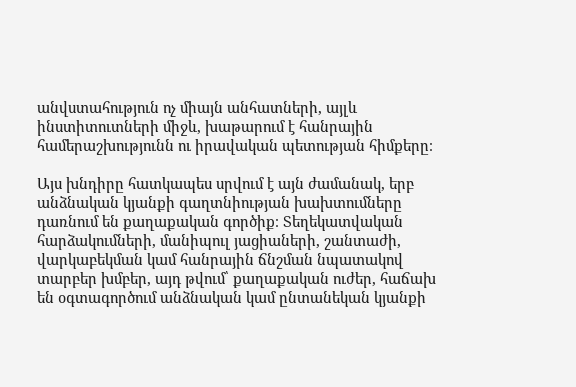անվստահություն ոչ միայն անհատների, այլև ինստիտուտների միջև, խաթարում է հանրային համերաշխությունն ու իրավական պետության հիմքերը։

Այս խնդիրը հատկապես սրվում է այն ժամանակ, երբ անձնական կյանքի գաղտնիության խախտումները դառնում են քաղաքական գործիք։ Տեղեկատվական հարձակումների, մանիպուլ յացիաների, շանտաժի, վարկաբեկման կամ հանրային ճնշման նպատակով տարբեր խմբեր, այդ թվում՝ քաղաքական ուժեր, հաճախ են օգտագործում անձնական կամ ընտանեկան կյանքի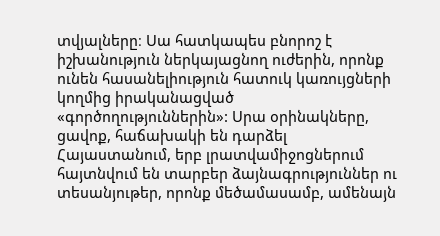տվյալները։ Սա հատկապես բնորոշ է իշխանություն ներկայացնող ուժերին, որոնք ունեն հասանելիություն հատուկ կառույցների կողմից իրականացված «գործողություններին»: Սրա օրինակները, ցավոք, հաճախակի են դարձել Հայաստանում, երբ լրատվամիջոցներում հայտնվում են տարբեր ձայնագրություններ ու տեսանյութեր, որոնք մեծամասամբ, ամենայն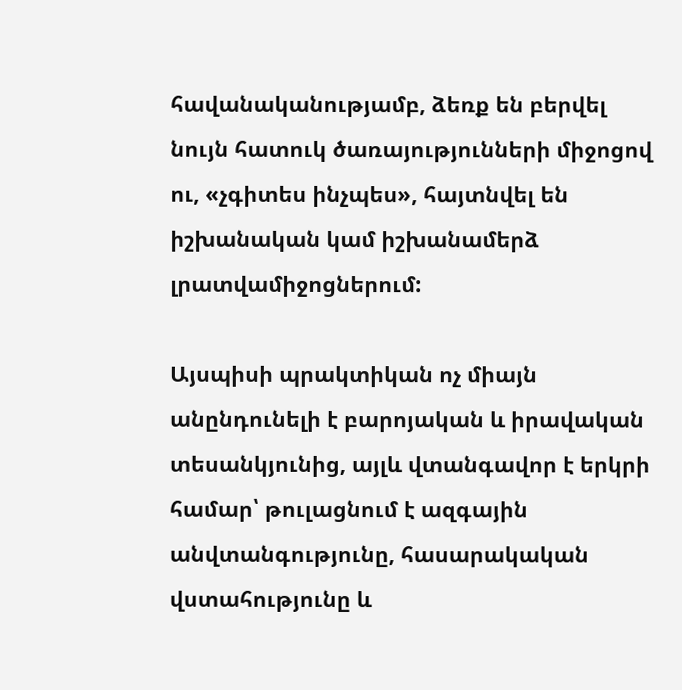հավանականությամբ, ձեռք են բերվել նույն հատուկ ծառայությունների միջոցով ու, «չգիտես ինչպես», հայտնվել են իշխանական կամ իշխանամերձ լրատվամիջոցներում:

Այսպիսի պրակտիկան ոչ միայն անընդունելի է բարոյական և իրավական տեսանկյունից, այլև վտանգավոր է երկրի համար՝ թուլացնում է ազգային անվտանգությունը, հասարակական վստահությունը և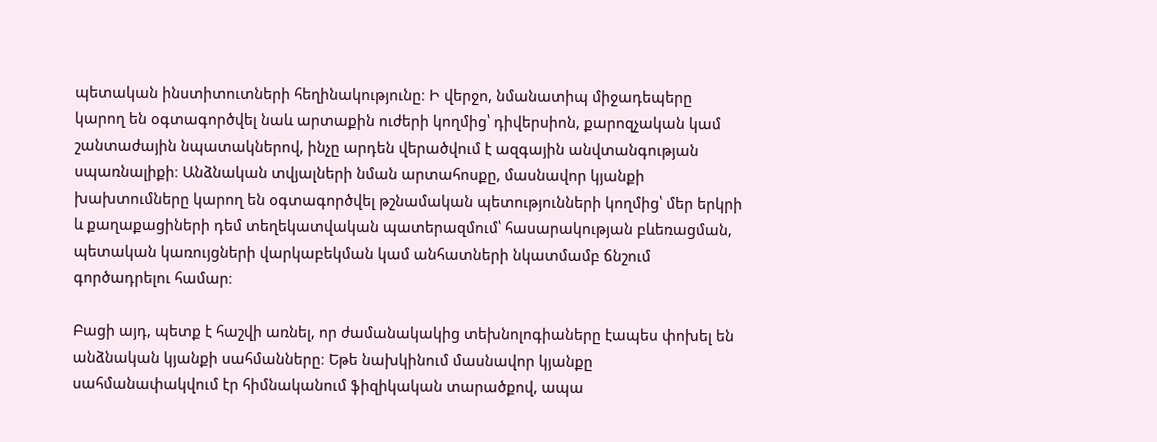պետական ինստիտուտների հեղինակությունը։ Ի վերջո, նմանատիպ միջադեպերը կարող են օգտագործվել նաև արտաքին ուժերի կողմից՝ դիվերսիոն, քարոզչական կամ շանտաժային նպատակներով, ինչը արդեն վերածվում է ազգային անվտանգության սպառնալիքի։ Անձնական տվյալների նման արտահոսքը, մասնավոր կյանքի խախտումները կարող են օգտագործվել թշնամական պետությունների կողմից՝ մեր երկրի և քաղաքացիների դեմ տեղեկատվական պատերազմում՝ հասարակության բևեռացման, պետական կառույցների վարկաբեկման կամ անհատների նկատմամբ ճնշում գործադրելու համար։

Բացի այդ, պետք է հաշվի առնել, որ ժամանակակից տեխնոլոգիաները էապես փոխել են անձնական կյանքի սահմանները։ Եթե նախկինում մասնավոր կյանքը սահմանափակվում էր հիմնականում ֆիզիկական տարածքով, ապա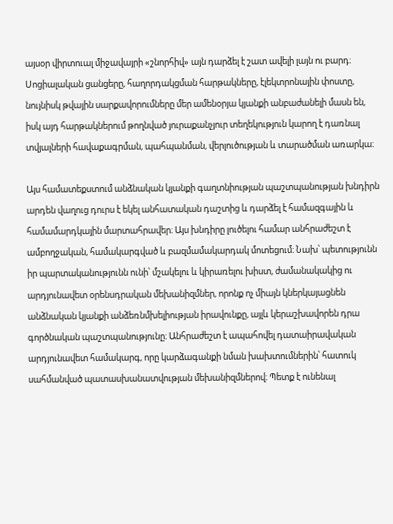այսօր վիրտուալ միջավայրի «շնորհիվ» այն դարձել է շատ ավելի լայն ու բարդ։ Սոցիալական ցանցերը, հաղորդակցման հարթակները, էլեկտրոնային փոստը, նույնիսկ թվային սարքավորումները մեր ամենօրյա կյանքի անբաժանելի մասն են, իսկ այդ հարթակներում թողնված յուրաքանչյուր տեղեկություն կարող է դառնալ տվյալների հավաքագրման, պահպանման, վերլուծության և տարածման առարկա։

Այս համատեքստում անձնական կյանքի գաղտնիության պաշտպանության խնդիրն արդեն վաղուց դուրս է եկել անհատական դաշտից և դարձել է համազգային և համամարդկային մարտահրավեր։ Այս խնդիրը լուծելու համար անհրաժեշտ է ամբողջական, համակարգված և բազմամակարդակ մոտեցում։ Նախ՝ պետությունն իր պարտականությունն ունի՝ մշակելու և կիրառելու խիստ, ժամանակակից ու արդյունավետ օրենսդրական մեխանիզմներ, որոնք ոչ միայն կներկայացնեն անձնական կյանքի անձեռնմխելիության իրավունքը, այլև կերաշխավորեն դրա գործնական պաշտպանությունը։ Անհրաժեշտ է ապահովել դատաիրավական արդյունավետ համակարգ, որը կարձագանքի նման խախտումներին՝ հատուկ սահմանված պատասխանատվության մեխանիզմներով։ Պետք է ունենալ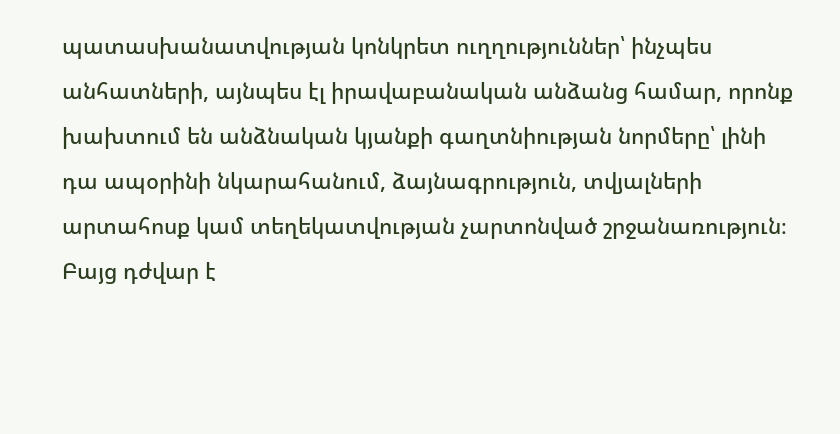պատասխանատվության կոնկրետ ուղղություններ՝ ինչպես անհատների, այնպես էլ իրավաբանական անձանց համար, որոնք խախտում են անձնական կյանքի գաղտնիության նորմերը՝ լինի դա ապօրինի նկարահանում, ձայնագրություն, տվյալների արտահոսք կամ տեղեկատվության չարտոնված շրջանառություն։ Բայց դժվար է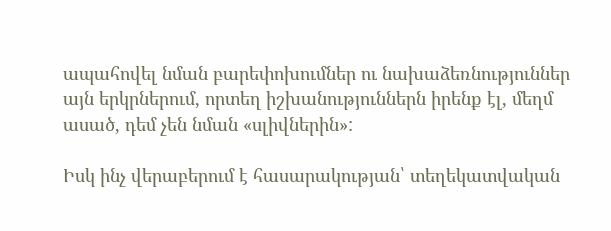ապահովել նման բարեփոխումներ ու նախաձեռնություններ այն երկրներում, որտեղ իշխանություններն իրենք էլ, մեղմ ասած, դեմ չեն նման «սլիվներին»:

Իսկ ինչ վերաբերում է հասարակության՝ տեղեկատվական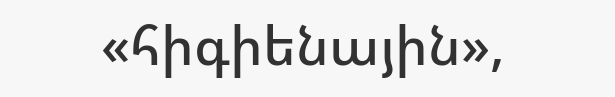«հիգիենային»,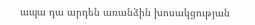ապա դա արդեն առանձին խոսակցության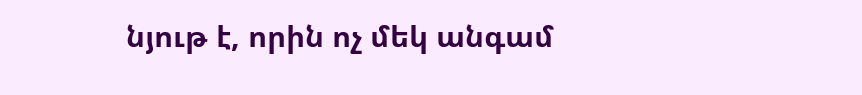նյութ է, որին ոչ մեկ անգամ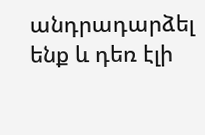անդրադարձել ենք և դեռ էլի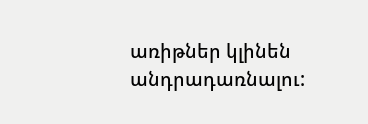առիթներ կլինեն անդրադառնալու: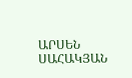ԱՐՍԵՆ ՍԱՀԱԿՅԱՆ